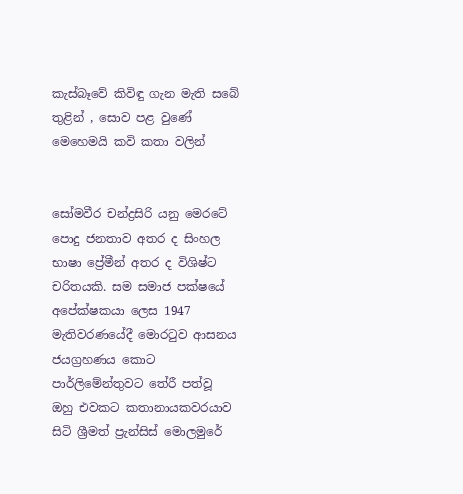කැස්බෑවේ කිවිඳු ගැන මැති සබේ තුළින් , සොව පළ වුණේ මෙහෙමයි කවි කතා වලින්


සෝමවීර චන්ද්‍රසිරි යනු මෙරටේ පොදු ජනතාව අතර ද සිංහල භාෂා ප්‍රේමීන් අතර ද විශිෂ්ට චරිතයකි. සම සමාජ පක්ෂයේ අපේක්ෂකයා ලෙස 1947 මැතිවරණයේදී මොරටුව ආසනය ජයග්‍රහණය කොට පාර්ලිමේන්තුවට තේරී පත්වූ ඔහු එවකට කතානායකවරයාව සිටි ශ්‍රීමත් ප්‍රැන්සිස් මොලමුරේ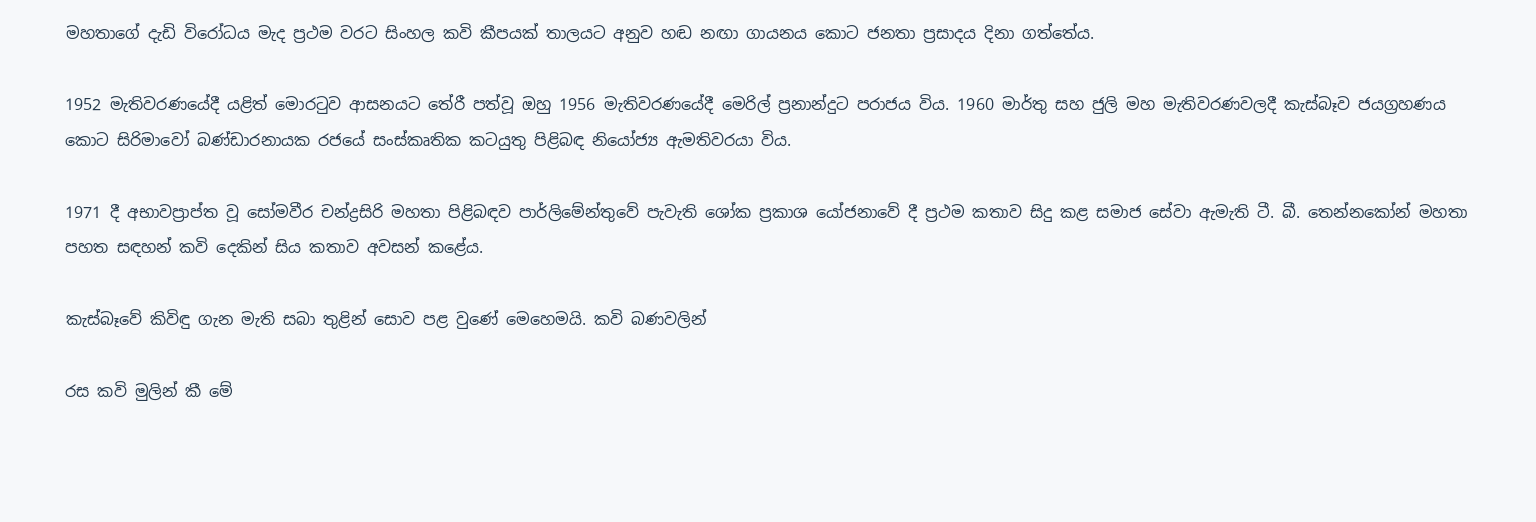මහතාගේ දැඩි විරෝධය මැද ප්‍රථම වරට සිංහල කවි කීපයක් තාලයට අනුව හඬ නඟා ගායනය කොට ජනතා ප්‍රසාදය දිනා ගත්තේය.

1952 මැතිවරණයේදී යළිත් මොරටුව ආසනයට තේරී පත්වූ ඔහු 1956 මැතිවරණයේදී මෙරිල් ප්‍රනාන්දුට පරාජය විය. 1960 මාර්තු සහ ජුලි මහ මැතිවරණවලදී කැස්බෑව ජයග්‍රහණය කොට සිරිමාවෝ බණ්ඩාරනායක රජයේ සංස්කෘතික කටයුතු පිළිබඳ නියෝජ්‍ය ඇමතිවරයා විය.

1971 දී අභාවප්‍රාප්ත වූ සෝමවීර චන්ද්‍රසිරි මහතා පිළිබඳව පාර්ලිමේන්තුවේ පැවැති ශෝක ප්‍රකාශ යෝජනාවේ දී ප්‍රථම කතාව සිදු කළ සමාජ සේවා ඇමැති ටී. බී. තෙන්නකෝන් මහතා පහත සඳහන් කවි දෙකින් සිය කතාව අවසන් කළේය.

කැස්බෑවේ කිවිඳු ගැන මැති සබා තුළින් සොව පළ වුණේ මෙහෙමයි. කවි බණවලින්

රස කවි මුලින් කී මේ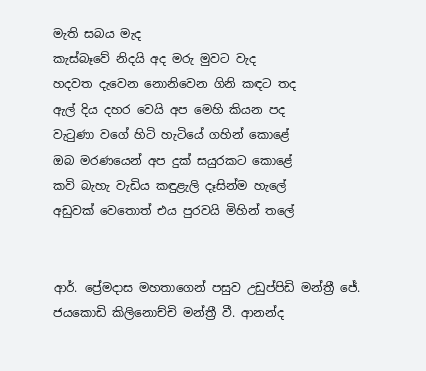මැති සබය මැද
කැස්බෑවේ නිදයි අද මරු මුවට වැද
හදවත දැවෙන නොනිවෙන ගිනි කඳට තද
ඇල් දිය දහර වෙයි අප මෙහි කියන පද
වැටුණා වගේ හිටි හැටියේ ගහින් කොළේ
ඔබ මරණයෙන් අප දුක් සයුරකට කොළේ
කවි බැහැ වැඩිය කඳුළැලි දෑසින්ම හැලේ
අඩුවක් වෙතොත් එය පුරවයි මිහින් තලේ


ආර්. ප්‍රේමදාස මහතාගෙන් පසුව උඩුප්පිඩි මන්ත්‍රී ජේ. ජයකොඩි කිලිනොච්චි මන්ත්‍රී වී. ආනන්ද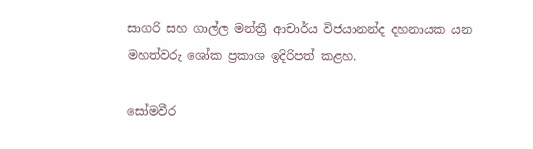සාගරි සහ ගාල්ල මන්ත්‍රී ආචාර්ය විජයානන්ද දහනායක යන මහත්වරු ශෝක ප්‍රකාශ ඉදිරිපත් කළහ.

සෝමවීර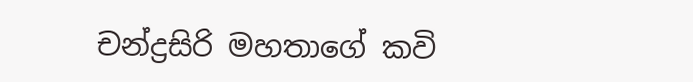චන්ද්‍රසිරි මහතාගේ කවි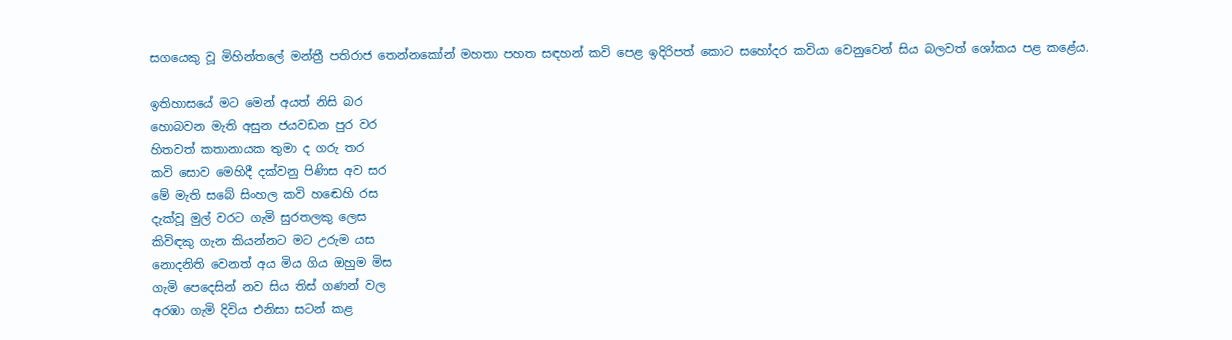සගයෙකු වූ මිහින්තලේ මන්ත්‍රී පතිරාජ තෙන්නකෝන් මහතා පහත සඳහන් කවි පෙළ ඉදිරිපත් කොට සහෝදර කවියා වෙනුවෙන් සිය බලවත් ශෝකය පළ කළේය.

ඉතිහාසයේ මට මෙන් අයත් නිසි බර
හොබවන මැති අසුන ජයවඩන පුර වර
හිතවත් කතානායක තුමා ද ගරු තර
කවි සොව මෙහිදී දක්වනු පිණිස අව සර
මේ මැති සබේ සිංහල කවි හඬෙහි රස
දැක්වූ මුල් වරට ගැමි සුරතලකු ලෙස
කිවිඳකු ගැන කියන්නට මට උරුම යස
නොදනිති වෙනත් අය මිය ගිය ඔහුම මිස
ගැමි පෙදෙසින් නව සිය තිස් ගණන් වල
අරඹා ගැමි දිවිය එනිසා සටන් කළ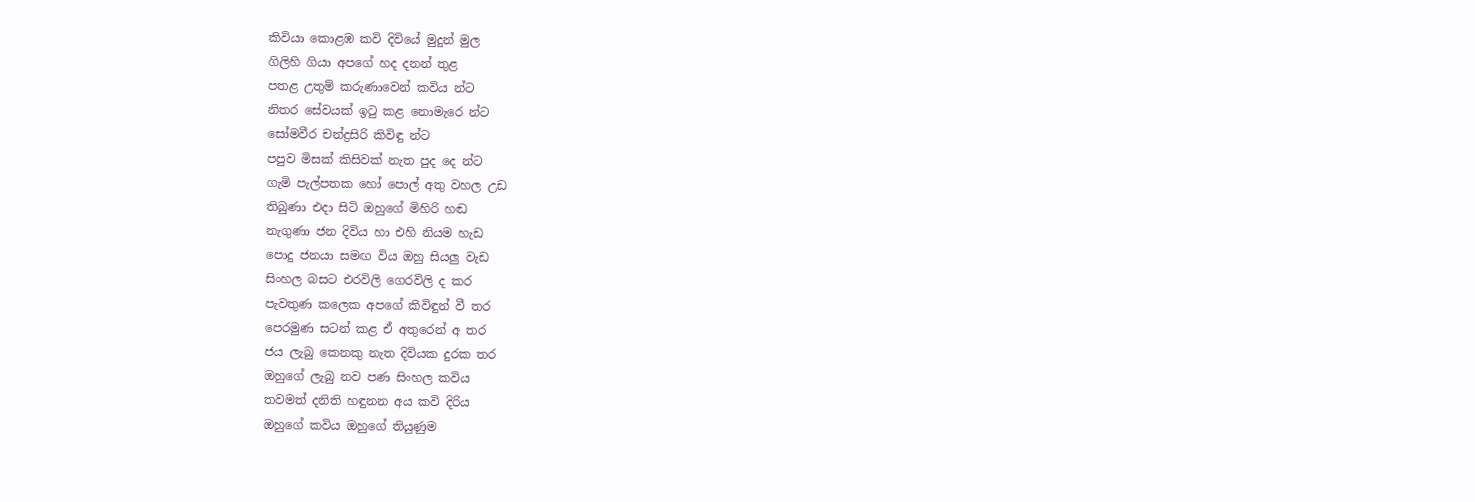කිවියා කොළඹ කවි දිවියේ මුදුන් මුල
ගිලිහි ගියා අපගේ හද දනන් තුළ
පතළ උතුම් කරුණාවෙන් කවිය න්ට
නිතර සේවයක් ඉටු කළ නොමැරෙ න්ට
සෝමවීර චන්ද්‍රසිරි කිවිඳු න්ට
පපුව මිසක් කිසිවක් නැත පුද දෙ න්ට
ගැමි පැල්පතක හෝ පොල් අතු වහල උඩ
තිබුණා එදා සිටි ඔහුගේ මිහිරි හඬ
නැගුණා ජන දිවිය හා එහි නියම හැඩ
පොදු ජනයා සමඟ විය ඔහු සියලු වැඩ
සිංහල බසට එරවිලි ගෙරවිලි ද කර
පැවතුණ කලෙක අපගේ කිවිඳුන් වී තර
පෙරමුණ සටන් කළ ඒ අතුරෙන් අ තර
ජය ලැබු කෙනකු නැත දිවියක දුරක තර
ඔහුගේ ලැබු නව පණ සිංහල කවිය
තවමත් දනිති හඳුනන අය කවි දිරිය
ඔහුගේ කවිය ඔහුගේ තියුණුම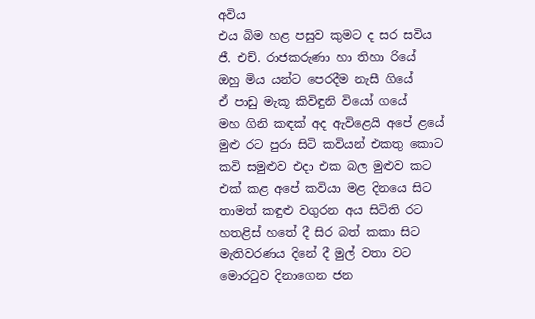අවිය
එය බිම හළ පසුව කුමට ද සර සවිය
ජී. එච්. රාජකරුණා හා තිහා රියේ
ඔහු මිය යන්ට පෙරදීම නැසී ගියේ
ඒ පාඩු මැකූ කිවිඳුනි වියෝ ගයේ
මහ ගිනි කඳක් අද ඇවිළෙයි අපේ ළයේ
මුළු රට පුරා සිටි කවියන් එකතු කොට
කවි සමුළුව එදා එක බල මුළුව කට
එක් කළ අපේ කවියා මළ දිනයෙ සිට
තාමත් කඳුළු වගුරන අය සිටිති රට
හතළිස් හතේ දී සිර බත් කකා සිට
මැතිවරණය දිනේ දී මුල් වතා වට
මොරටුව දිනාගෙන ජන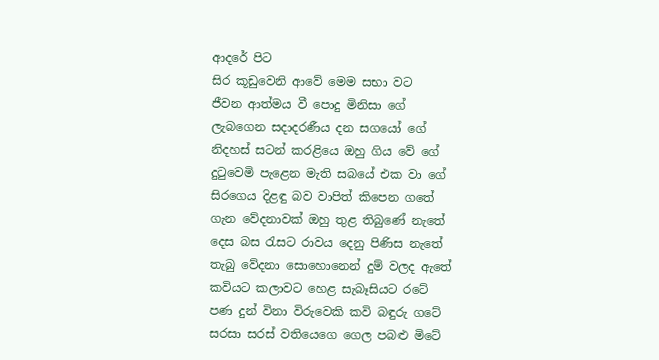ආදරේ පිට
සිර කූඩුවෙනි ආවේ මෙම සභා වට
ජීවන ආත්මය වී පොදු මිනිසා ගේ
ලැබගෙන සදාදරණීය දන සගයෝ ගේ
නිදහස් සටන් කරළියෙ ඔහු ගිය වේ ගේ
දුටුවෙමි පැළෙන මැති සබයේ එක වා ගේ
සිරගෙය දිළඳු බව වාපිත් කිපෙන ගතේ
ගැන වේදනාවක් ඔහු තුළ තිබුණේ නැතේ
දෙස බස රැසට රාවය දෙනු පිණිස නැතේ
තැබු වේදනා සොහොනෙන් දුම් වලද ඇතේ
කවියට කලාවට හෙළ සැබෑසියට රටේ
පණ දුන් විනා විරුවෙකි කවි බඳුරු ගටේ
සරසා සරස් වතියෙගෙ ගෙල පබළු මිටේ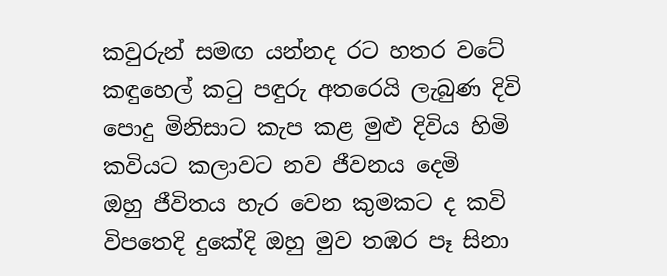කවුරුන් සමඟ යන්නද රට හතර වටේ
කඳුහෙල් කටු පඳුරු අතරෙයි ලැබුණ දිවි
පොදු මිනිසාට කැප කළ මුළු දිවිය හිමි
කවියට කලාවට නව ජීවනය දෙමි
ඔහු ජීවිතය හැර වෙන කුමකට ද කවි
විපතෙදි දුකේදි ඔහු මුව තඹර පෑ සිනා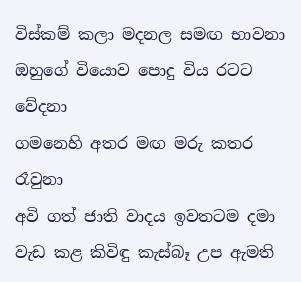විස්කම් කලා මදනල සමඟ භාවනා
ඔහුගේ වියොව පොදු විය රටට වේදනා
ගමනෙහි අතර මඟ මරු කතර රෑවුනා
අවි ගත් ජාති වාදය ඉවතටම දමා
වැඩ කළ කිවිඳු කැස්බෑ උප ඇමති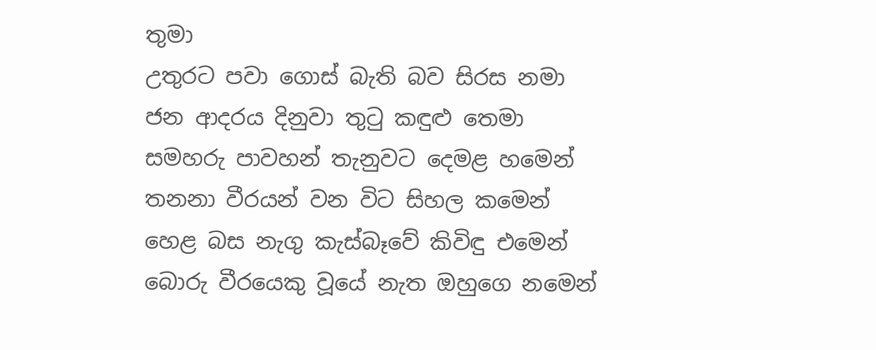තුමා
උතුරට පවා ගොස් බැති බව සිරස නමා
ජන ආදරය දිනුවා තුටු කඳුළු තෙමා
සමහරු පාවහන් තැනුවට දෙමළ හමෙන්
තනනා වීරයන් වන විට සිහල කමෙන්
හෙළ බස නැගු කැස්බෑවේ කිවිඳු එමෙන්
බොරු වීරයෙකු වූයේ නැත ඔහුගෙ නමෙන්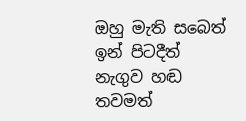ඔහු මැති සබෙත් ඉන් පිටදීත් නැගුව හඬ
තවමත්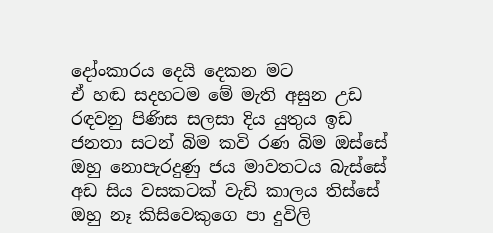දෝංකාරය දෙයි දෙකන මට
ඒ හඬ සදහටම මේ මැති අසුන උඩ
රඳවනු පිණිස සලසා දිය යුතුය ඉඩ
ජනතා සටන් බිම කවි රණ බිම ඔස්සේ
ඔහු නොපැරදුණු ජය මාවතටය බැස්සේ
අඩ සිය වසකටක් වැඩි කාලය තිස්සේ
ඔහු නෑ කිසිවෙකුගෙ පා දුවිලි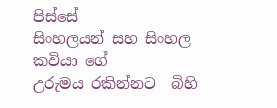පිස්සේ
සිංහලයන් සහ සිංහල කවියා ගේ
උරුමය රකින්නට  බිහි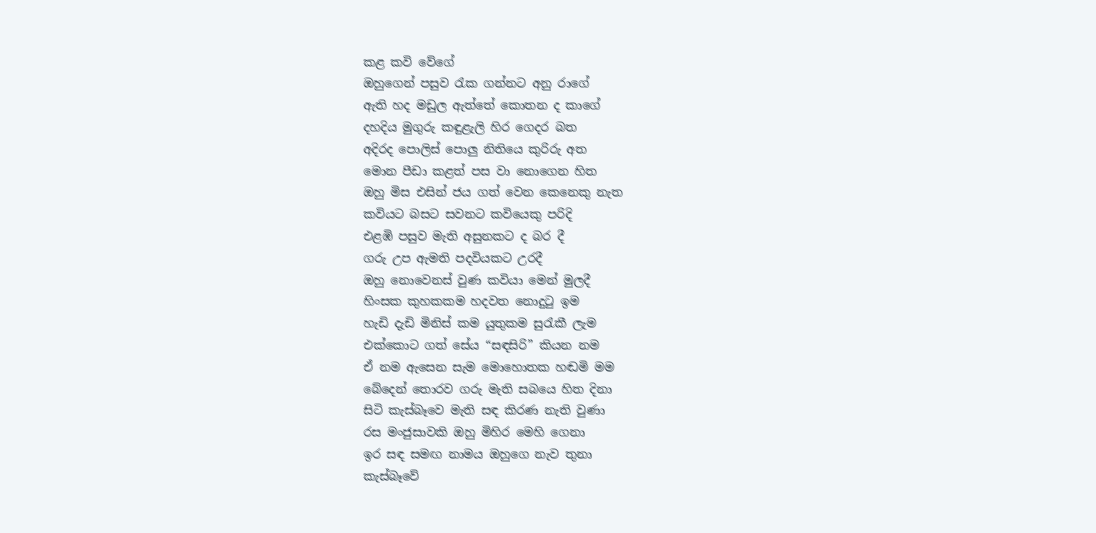කළ කවි වේගේ
ඔහුගෙන් පසුව රැක ගන්නට අනු රාගේ
ඇති හද මඩුල ඇත්තේ කොතන ද කාගේ
දහදිය මුගුරු කඳුළැලි හිර ගෙදර බත
අදිරද පොලිස් පොලු නිතියෙ කුරිරු අත
මොන පීඩා කළත් පස වා නොගෙන හිත
ඔහු මිස එසින් ජය ගත් වෙන කෙනෙකු නැත
කවියට බසට සවනට කවියෙකු පරිදි
එළඹි පසුව මැති අසුනකට ද බර දී
ගරු උප ඇමති පදවියකට උරදී
ඔහු නොවෙනස් වුණ කවියා මෙන් මුලදී
හිංසක කුහකකම හදවත නොදුටු ඉම
හැඩි දැඩි මිනිස් කම යුතුකම සුරැකී ලැම
එක්කොට ගත් සේය “සඳසිරි” කියන නම
ඒ නම ඇසෙන සැම මොහොතක හඬමි මම
බේදෙන් තොරව ගරු මැති සබයෙ හිත දිනා
සිටි කැස්බෑවෙ මැති සඳ කිරණ නැති වුණා
රස මංජුසාවකි ඔහු මිහිර මෙහි ගෙනා
ඉර සඳ සමඟ නාමය ඔහුගෙ නැව තුනා
කැස්බෑවේ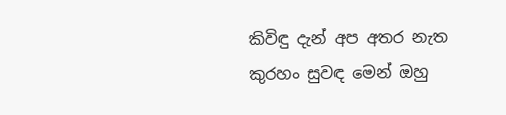කිවිඳු දැන් අප අතර නැත
කුරහං සුවඳ මෙන් ඔහු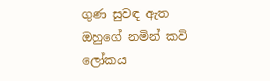ගුණ සුවඳ ඇත
ඔහුගේ නමින් කවි ලෝකය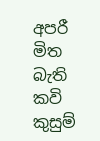අපරී මිත
බැති කවි කුසුම්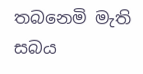තබනෙමි මැති සබය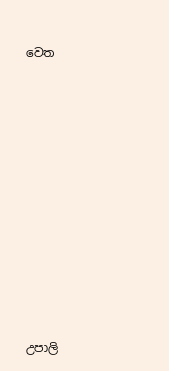වෙත











උපාලි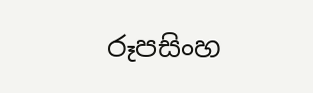රූපසිංහ